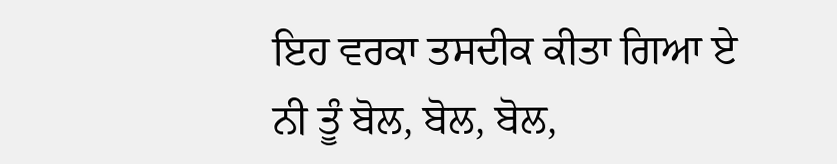ਇਹ ਵਰਕਾ ਤਸਦੀਕ ਕੀਤਾ ਗਿਆ ਏ
ਨੀ ਤੂੰ ਬੋਲ, ਬੋਲ, ਬੋਲ,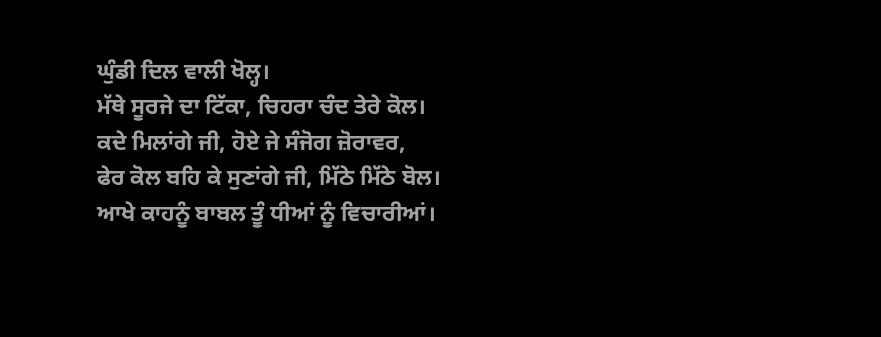ਘੁੰਡੀ ਦਿਲ ਵਾਲੀ ਖੋਲ੍ਹ।
ਮੱਥੇ ਸੂਰਜੇ ਦਾ ਟਿੱਕਾ, ਚਿਹਰਾ ਚੰਦ ਤੇਰੇ ਕੋਲ।
ਕਦੇ ਮਿਲਾਂਗੇ ਜੀ, ਹੋਏ ਜੇ ਸੰਜੋਗ ਜ਼ੋਰਾਵਰ,
ਫੇਰ ਕੋਲ ਬਹਿ ਕੇ ਸੁਣਾਂਗੇ ਜੀ, ਮਿੱਠੇ ਮਿੱਠੇ ਬੋਲ।
ਆਖੇ ਕਾਹਨੂੰ ਬਾਬਲ ਤੂੰ ਧੀਆਂ ਨੂੰ ਵਿਚਾਰੀਆਂ।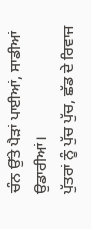ਚੰਨ ਉੱਤੇ ਪੈੜਾਂ ਪਾਈਆਂ, ਸਾਡੀਆਂ ਉਡਾਰੀਆਂ।
ਪੁੱਤਰਾਂ ਨੂੰ ਪੁੱਚ ਪੁੱਚ, ਛੱਡ ਦੇ ਰਿਵਾਜ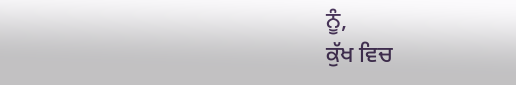ਨੂੰ,
ਕੁੱਖ ਵਿਚ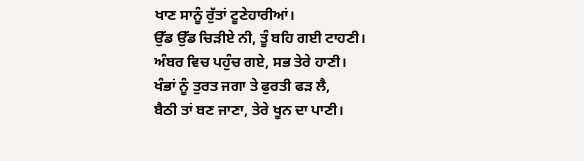ਖਾਣ ਸਾਨੂੰ ਰੁੱਤਾਂ ਟੂਣੇਹਾਰੀਆਂ।
ਉੱਡ ਉੱਡ ਚਿੜੀਏ ਨੀ, ਤੂੰ ਬਹਿ ਗਈ ਟਾਹਣੀ।
ਅੰਬਰ ਵਿਚ ਪਹੁੰਚ ਗਏ, ਸਭ ਤੇਰੇ ਹਾਣੀ।
ਖੰਭਾਂ ਨੂੰ ਤੁਰਤ ਜਗਾ ਤੇ ਫੁਰਤੀ ਫੜ ਲੈ,
ਬੈਠੀ ਤਾਂ ਬਣ ਜਾਣਾ, ਤੇਰੇ ਖੂਨ ਦਾ ਪਾਣੀ।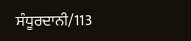ਸੰਧੂਰਦਾਨੀ/113